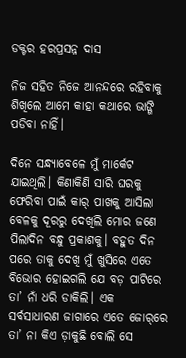ଡକ୍ଟର ହରପ୍ରସନ୍ନ ଦାସ

ନିଜ ସହିତ ନିଜେ ଆନନ୍ଦରେ ରହିବାକୁ ଶିଖିଲେ ଆମେ କାହା କଥାରେ ଭାଙ୍ଗି ପଡିବା ନାହିଁ।

ଦିନେ ସନ୍ଧ୍ୟାବେଳେ ମୁଁ ମାର୍କେଟ ଯାଇଥିଲି। କିଣାକିଣି ସାରି ଘରକୁ ଫେରିବା ପାଇଁ କାର୍ ପାଖକୁ ଆସିଲା ବେଳକୁ ଦୂରରୁ ଦେଖିଲି ମୋର ଜଣେ ପିଲାଦିନ ବନ୍ଧୁ ପ୍ରକାଶକୁ। ବହୁତ ଦିନ ପରେ ତାକୁ ଦେଖି ମୁଁ ଖୁସିରେ ଏତେ ବିଭୋର ହୋଇଗଲି ଯେ ବଡ଼ ପାଟିରେ ତା’ ନାଁ ଧରି ଡାକିଲି। ଏକ ସର୍ବସାଧାରଣ ଜାଗାରେ ଏତେ ଜୋର୍‌ରେ ତା’ ନା କିଏ ଡ଼ାକୁଛି ବୋଲି ସେ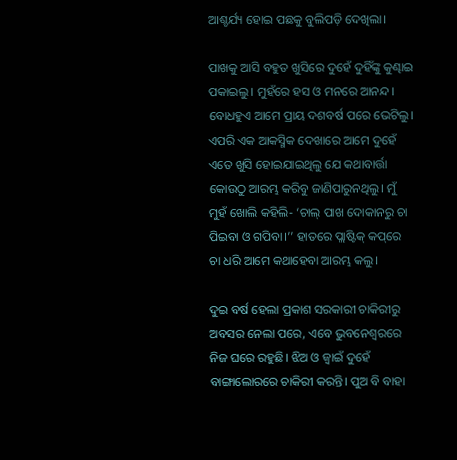ଆଶ୍ଚର୍ଯ୍ୟ ହୋଇ ପଛକୁ ବୁଲିପଡ଼ି ଦେଖିଲା।

ପାଖକୁ ଆସି ବହୁତ ଖୁସିରେ ଦୁହେଁ ଦୁହିଁଙ୍କୁ କୁଣ୍ଢାଇ ପକାଇଲୁ। ମୁହଁରେ ହସ ଓ ମନରେ ଆନନ୍ଦ। ବୋଧହୁଏ ଆମେ ପ୍ରାୟ ଦଶବର୍ଷ ପରେ ଭେଟିଲୁ। ଏପରି ଏକ ଆକସ୍ମିକ ଦେଖାରେ ଆମେ ଦୁହେଁ ଏତେ ଖୁସି ହୋଇଯାଇଥିଲୁ ଯେ କଥାବାର୍ତ୍ତା କୋଉଠୁ ଆରମ୍ଭ କରିବୁ ଜାଣିପାରୁନଥିଲୁ। ମୁଁ ମୁହଁ ଖୋଲି କହିଲି- ‘ଚାଲ୍ ପାଖ ଦୋକାନରୁ ଚା ପିଇବା ଓ ଗପିବା।’’ ହାତରେ ପ୍ଲାଷ୍ଟିକ୍ କପ୍‌ରେ ଚା ଧରି ଆମେ କଥାହେବା ଆରମ୍ଭ କଲୁ।

ଦୁଇ ବର୍ଷ ହେଲା ପ୍ରକାଶ ସରକାରୀ ଚାକିରୀରୁ ଅବସର ନେଲା ପରେ, ଏବେ ଭୁବନେଶ୍ୱରରେ ନିଜ ଘରେ ରହୁଛି। ଝିଅ ଓ ଜ୍ୱାଇଁ ଦୁହେଁ ବାଙ୍ଗାଲୋରରେ ଚାକିରୀ କରନ୍ତି। ପୁଅ ବି ବାହା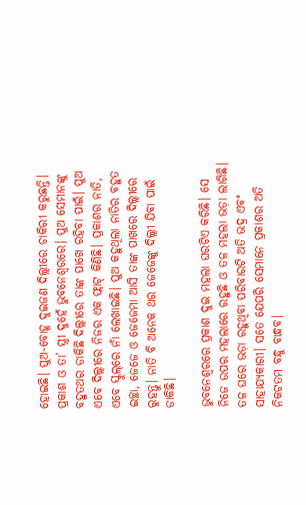ହୋଇଛି। ପୁଅ-ବୋହୂ ଦୁଇଜଣ ଦିଲ୍ଲୀରେ ଚାକିରୀ କରୁଛନ୍ତି। ପ୍ରକାଶ ଓ ତା’ ସ୍ତ୍ରୀ ଦୁହେଁ ଭୁବନେଶ୍ୱରରେ। ପୁଅ ସେମାନଙ୍କୁ ବହୁତଥର ଡାକିଛି ଦିଲ୍ଲୀରେ ତାଙ୍କ ପାଖେ ରହିବା ପାଇଁ। ପୁଅ ଏବେ ଦିଲ୍ଲୀରେ ନିଜର ଏକ ଫ୍ଲାଟ୍ କିଣିଛି। ପ୍ରକାଶର ନାତି, ଏବେ ସ୍କୁଲ୍‌ରେ ନାଁ ଲେଖାଇଛି। ପୁଅ କହୁଥିଲା ନାତିର ବହୁତ ଇଚ୍ଛା, ଜେଜେ ଓ ଜେଜେମା ଆସି ତାଙ୍କ ପାଖରେ ଦିଲ୍ଲୀରେ ରୁହନ୍ତୁ। ନାତି ବି ଅନେକ ଥର ଜେଜେଙ୍କୁ ଦିଲ୍ଲୀ ଯିବା ପାଇଁ ଡାକିଛି।

ଭୁବନେଶ୍ୱରରେ ପ୍ରକାଶ ଦୁଇ ମହଲା ଘରଟିଏ କରିଛି। ସେ ନିଜେ ଉପର ମହଲାରେ ରହୁଛି ଓ ତଳ ମହଲା ଭଡ଼ା ଲାଗିଛି। ତଳ ଘରେ ଭଡ଼ା ରହୁଥିବା ପରିବାରଟି ଅତି ଭଦ୍ର ଏବଂ ସାହାଯ୍ୟକାରୀ। ସତେ ଯେପରି ସେମାନେ ପ୍ରକାଶର ଅତି ନିକଟତମ ବନ୍ଧୁ ବାନ୍ଧବ।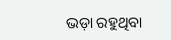ଭଡ଼ା ରହୁଥିବା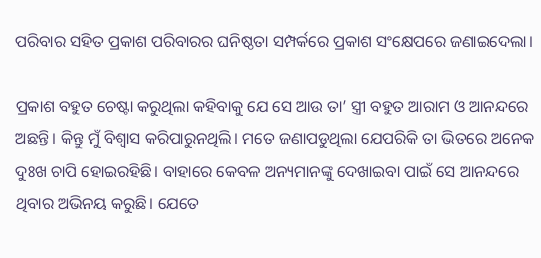ପରିବାର ସହିତ ପ୍ରକାଶ ପରିବାରର ଘନିଷ୍ଠତା ସମ୍ପର୍କରେ ପ୍ରକାଶ ସଂକ୍ଷେପରେ ଜଣାଇଦେଲା।

ପ୍ରକାଶ ବହୁତ ଚେଷ୍ଟା କରୁଥିଲା କହିବାକୁ ଯେ ସେ ଆଉ ତା’ ସ୍ତ୍ରୀ ବହୁତ ଆରାମ ଓ ଆନନ୍ଦରେ ଅଛନ୍ତି। କିନ୍ତୁ ମୁଁ ବିଶ୍ୱାସ କରିପାରୁନଥିଲି। ମତେ ଜଣାପଡୁଥିଲା ଯେପରିକି ତା ଭିତରେ ଅନେକ ଦୁଃଖ ଚାପି ହୋଇରହିଛି। ବାହାରେ କେବଳ ଅନ୍ୟମାନଙ୍କୁ ଦେଖାଇବା ପାଇଁ ସେ ଆନନ୍ଦରେ ଥିବାର ଅଭିନୟ କରୁଛି। ଯେତେ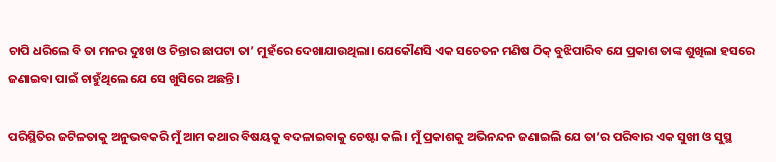ଚାପି ଧରିଲେ ବି ତା ମନର ଦୁଃଖ ଓ ଚିନ୍ତାର ଛାପଟା ତା’ ମୁହଁରେ ଦେଖାଯାଉଥିଲା। ଯେକୌଣସି ଏକ ସଚେତନ ମଣିଷ ଠିକ୍ ବୁଝିପାରିବ ଯେ ପ୍ରକାଶ ତାଙ୍କ ଶୁଖିଲା ହସରେ ଜଣାଇବା ପାଇଁ ଚାହୁଁଥିଲେ ଯେ ସେ ଖୁସିରେ ଅଛନ୍ତି।

ପରିସ୍ଥିତିର ଜଟିଳତାକୁ ଅନୁଭବକରି ମୁଁ ଆମ କଥାର ବିଷୟକୁ ବଦଳାଇବାକୁ ଚେଷ୍ଟା କଲି। ମୁଁ ପ୍ରକାଶକୁ ଅଭିନନ୍ଦନ ଜଣାଇଲି ଯେ ତା’ର ପରିବାର ଏକ ସୁଖୀ ଓ ସୁସ୍ଥ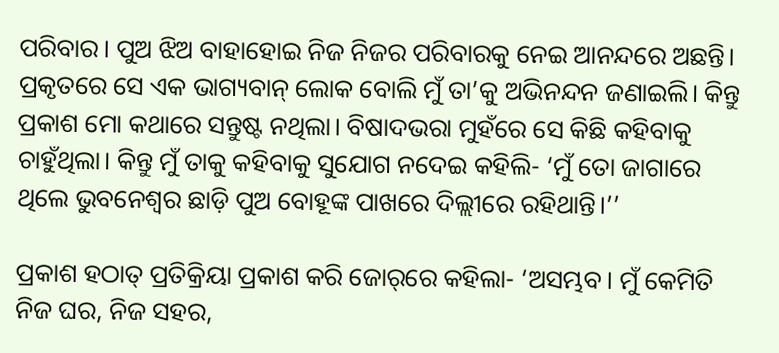ପରିବାର। ପୁଅ ଝିଅ ବାହାହୋଇ ନିଜ ନିଜର ପରିବାରକୁ ନେଇ ଆନନ୍ଦରେ ଅଛନ୍ତି। ପ୍ରକୃତରେ ସେ ଏକ ଭାଗ୍ୟବାନ୍ ଲୋକ ବୋଲି ମୁଁ ତା’କୁ ଅଭିନନ୍ଦନ ଜଣାଇଲି। କିନ୍ତୁ ପ୍ରକାଶ ମୋ କଥାରେ ସନ୍ତୁଷ୍ଟ ନଥିଲା। ବିଷାଦଭରା ମୁହଁରେ ସେ କିଛି କହିବାକୁ ଚାହୁଁଥିଲା। କିନ୍ତୁ ମୁଁ ତାକୁ କହିବାକୁ ସୁଯୋଗ ନଦେଇ କହିଲି- ‘ମୁଁ ତୋ ଜାଗାରେ ଥିଲେ ଭୁବନେଶ୍ୱର ଛାଡ଼ି ପୁଅ ବୋହୂଙ୍କ ପାଖରେ ଦିଲ୍ଲୀରେ ରହିଥାନ୍ତି।’’

ପ୍ରକାଶ ହଠାତ୍ ପ୍ରତିକ୍ରିୟା ପ୍ରକାଶ କରି ଜୋର୍‌ରେ କହିଲା- ‘ଅସମ୍ଭବ। ମୁଁ କେମିତି ନିଜ ଘର, ନିଜ ସହର,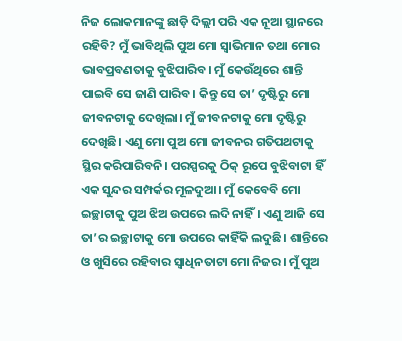ନିଜ ଲୋକମାନଙ୍କୁ ଛାଡ଼ି ଦିଲ୍ଲୀ ପରି ଏକ ନୂଆ ସ୍ଥାନରେ ରହିବି? ମୁଁ ଭାବିଥିଲି ପୁଅ ମୋ ସ୍ୱାଭିମାନ ତଥା ମୋର ଭାବପ୍ରବଣତାକୁ ବୁଝିପାରିବ। ମୁଁ କେଉଁଥିରେ ଶାନ୍ତି ପାଇବି ସେ ଜାଣି ପାରିବ। କିନ୍ତୁ ସେ ତା’ ଦୃଷ୍ଟିରୁ ମୋ ଜୀବନଟାକୁ ଦେଖିଲା। ମୁଁ ଜୀବନଟାକୁ ମୋ ଦୃଷ୍ଟିରୁ ଦେଖିଛି। ଏଣୁ ମୋ ପୁଅ ମୋ ଜୀବନର ଗତିପଥଟାକୁ ସ୍ଥିର କରିପାରିବନି। ପରସ୍ପରକୁ ଠିକ୍ ରୂପେ ବୁଝିବାଟା ହିଁ ଏକ ସୁନ୍ଦର ସମ୍ପର୍କର ମୂଳଦୁଆ। ମୁଁ କେବେବି ମୋ ଇଚ୍ଛାଟାକୁ ପୁଅ ଝିଅ ଉପରେ ଲଦି ନାହିଁ। ଏଣୁ ଆଜି ସେ ତା’ର ଇଚ୍ଛାଟାକୁ ମୋ ଉପରେ କାହିଁକି ଲଦୁଛି। ଶାନ୍ତିରେ ଓ ଖୁସିରେ ରହିବାର ସ୍ୱାଧିନତାଟା ମୋ ନିଜର। ମୁଁ ପୁଅ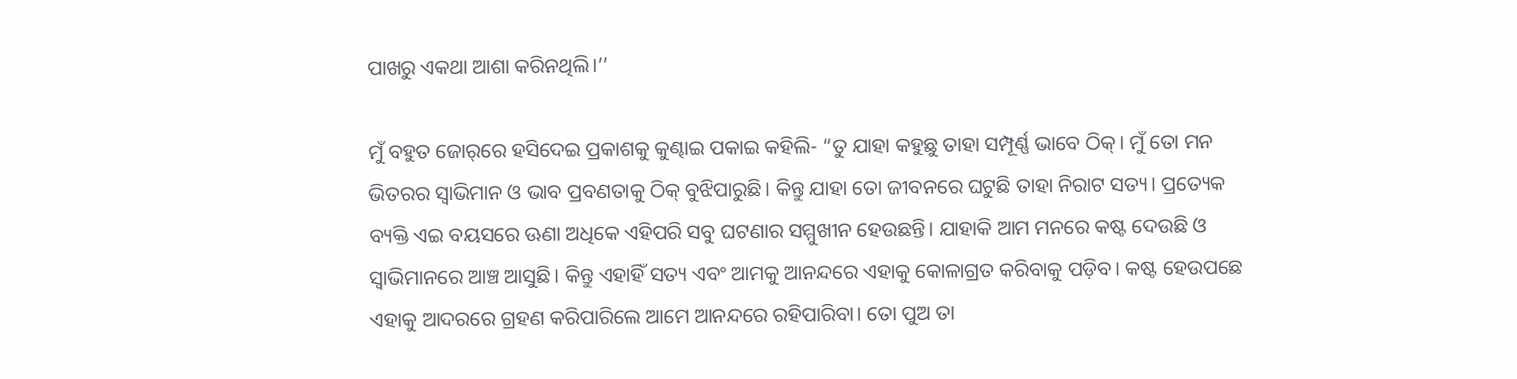ପାଖରୁ ଏକଥା ଆଶା କରିନଥିଲି।’’

ମୁଁ ବହୁତ ଜୋର୍‌ରେ ହସିଦେଇ ପ୍ରକାଶକୁ କୁଣ୍ଢାଇ ପକାଇ କହିଲି- “ତୁ ଯାହା କହୁଛୁ ତାହା ସମ୍ପୂର୍ଣ୍ଣ ଭାବେ ଠିକ୍। ମୁଁ ତୋ ମନ ଭିତରର ସ୍ୱାଭିମାନ ଓ ଭାବ ପ୍ରବଣତାକୁ ଠିକ୍ ବୁଝିପାରୁଛି। କିନ୍ତୁ ଯାହା ତୋ ଜୀବନରେ ଘଟୁଛି ତାହା ନିରାଟ ସତ୍ୟ। ପ୍ରତ୍ୟେକ ବ୍ୟକ୍ତି ଏଇ ବୟସରେ ଊଣା ଅଧିକେ ଏହିପରି ସବୁ ଘଟଣାର ସମ୍ମୁଖୀନ ହେଉଛନ୍ତି। ଯାହାକି ଆମ ମନରେ କଷ୍ଟ ଦେଉଛି ଓ ସ୍ୱାଭିମାନରେ ଆଞ୍ଚ ଆସୁଛି। କିନ୍ତୁ ଏହାହିଁ ସତ୍ୟ ଏବଂ ଆମକୁ ଆନନ୍ଦରେ ଏହାକୁ କୋଳାଗ୍ରତ କରିବାକୁ ପଡ଼ିବ। କଷ୍ଟ ହେଉପଛେ ଏହାକୁ ଆଦରରେ ଗ୍ରହଣ କରିପାରିଲେ ଆମେ ଆନନ୍ଦରେ ରହିପାରିବା। ତୋ ପୁଅ ତା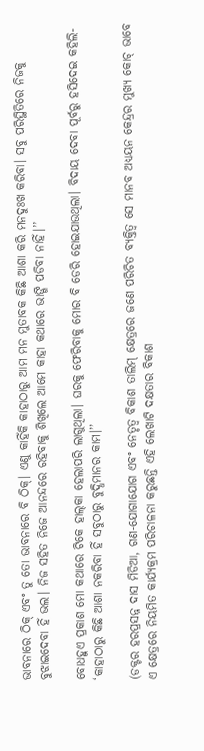ଭାବନାରେ ଠିକ୍ ଏବଂ ତୁ ତୋ ଭାବନାରେ ବି ଠିକ୍। ଏଣୁ କାହିଁକି କାହାଠାରୁ ଆମ ମନ ମୁତାବକ କିଛି ଆଶା କରି ମନଦୁଃଖ କରିବା। ସବୁ ପରିସ୍ଥିତିରେ ନିଜକୁ ବୁଝାଇଦେବା ହିଁ ଭଲ। ନିଜ ସହିତ ନିଜେ ଆନନ୍ଦରେ ରହିବାକୁ ଶିଖିଲେ ଆମେ କାହା କଥାରେ ଭାଙ୍ଗି ପଡିବା ନାହିଁ।’’

ବୋଧହୁଏ ପ୍ରକାଶ ମୋ କଥାରେ ଟିକେ ହାଲ୍‌କା ହେଲାପରି ଲାଗୁଥିଲା। ଘରକୁ ଫେରିବାକୁ ମୋର ବି ଡେରି ହୋଇଯାଉଥିଲା। ବିଦାୟ ଦେବା ପୂର୍ବରୁ ହସିଦେଇ କହିଲି- ‘କାହାଠାରୁ କିଛି ଆଶା ନକରିବା ହିଁ ସବୁଠାରୁ ବୁଦ୍ଧିମାନର କାମ।’’

(ଡକ୍ଟର ହରପ୍ରସନ୍ନ ଦାସ ମିଡିଆ, ଗଣ-ଯୋଗାଯୋଗ ଏବଂ ନେତୃତ୍ୱ ବିକାଶ ତାଲିମ୍‌ କ୍ଷେତ୍ରରେ ଜଣେ ପରିଚିତ ବ୍ୟକ୍ତିତ୍ୱ ସେ ମାନବ ଅଧ୍ୟୟନ କେନ୍ଦ୍ରର ମୁଖ୍ୟ କୋଚ୍‌ ଭାବେ ଏ କ୍ଷେତ୍ରରେ ନିୟମିତ କାର୍ଯ୍ୟକ୍ରମ ପରିଚାଳନା କରୁଛନ୍ତି ଏହି ଲେଖାଟି ଦକ୍ଷତାର ବିକାଶ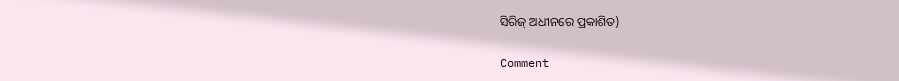ସିରିଜ୍‍ ଅଧୀନରେ ପ୍ରକାଶିତ)

Comment